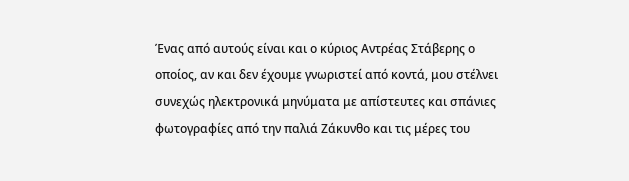Ένας από αυτούς είναι και ο κύριος Αντρέας Στάβερης ο οποίος, αν και δεν έχουμε γνωριστεί από κοντά, μου στέλνει συνεχώς ηλεκτρονικά μηνύματα με απίστευτες και σπάνιες φωτογραφίες από την παλιά Ζάκυνθο και τις μέρες του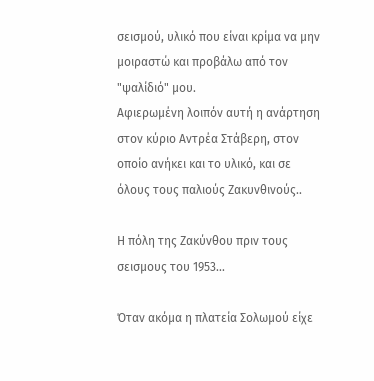σεισμού, υλικό που είναι κρίμα να μην μοιραστώ και προβάλω από τον "ψαλίδιό" μου.
Αφιερωμένη λοιπόν αυτή η ανάρτηση στον κύριο Αντρέα Στάβερη, στον οποίο ανήκει και το υλικό, και σε όλους τους παλιούς Ζακυνθινούς..

Η πόλη της Ζακύνθου πριν τους σεισμους του 1953...

Όταν ακόμα η πλατεία Σολωμού είχε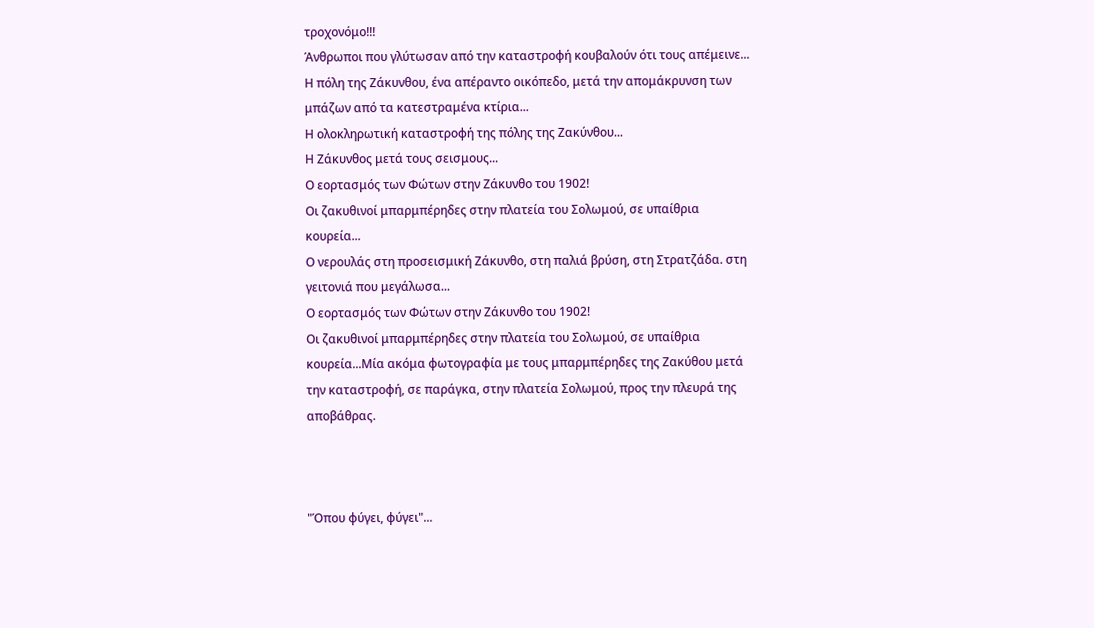τροχονόμο!!!
Άνθρωποι που γλύτωσαν από την καταστροφή κουβαλούν ότι τους απέμεινε...
Η πόλη της Ζάκυνθου, ένα απέραντο οικόπεδο, μετά την απομάκρυνση των μπάζων από τα κατεστραμένα κτίρια...
Η ολοκληρωτική καταστροφή της πόλης της Ζακύνθου...
Η Ζάκυνθος μετά τους σεισμους...
Ο εορτασμός των Φώτων στην Ζάκυνθο του 1902!
Οι ζακυθινοί μπαρμπέρηδες στην πλατεία του Σολωμού, σε υπαίθρια κουρεία...
Ο νερουλάς στη προσεισμική Ζάκυνθο, στη παλιά βρύση, στη Στρατζάδα. στη γειτονιά που μεγάλωσα...
Ο εορτασμός των Φώτων στην Ζάκυνθο του 1902!
Οι ζακυθινοί μπαρμπέρηδες στην πλατεία του Σολωμού, σε υπαίθρια κουρεία...Μία ακόμα φωτογραφία με τους μπαρμπέρηδες της Ζακύθου μετά την καταστροφή, σε παράγκα, στην πλατεία Σολωμού, προς την πλευρά της αποβάθρας.



"Όπου φύγει, φύγει"...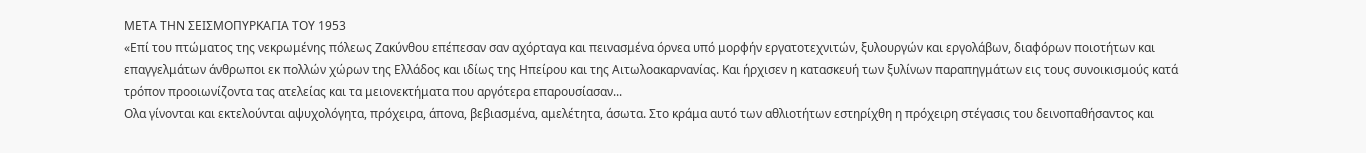ΜΕΤΑ ΤΗΝ ΣΕΙΣΜΟΠΥΡΚΑΓΙΑ ΤΟΥ 1953
«Επί του πτώματος της νεκρωμένης πόλεως Ζακύνθου επέπεσαν σαν αχόρταγα και πεινασμένα όρνεα υπό μορφήν εργατοτεχνιτών, ξυλουργών και εργολάβων, διαφόρων ποιοτήτων και επαγγελμάτων άνθρωποι εκ πολλών χώρων της Ελλάδος και ιδίως της Ηπείρου και της Αιτωλοακαρνανίας. Και ήρχισεν η κατασκευή των ξυλίνων παραπηγμάτων εις τους συνοικισμούς κατά τρόπον προοιωνίζοντα τας ατελείας και τα μειονεκτήματα που αργότερα επαρουσίασαν...
Ολα γίνονται και εκτελούνται αψυχολόγητα, πρόχειρα, άπονα, βεβιασμένα, αμελέτητα, άσωτα. Στο κράμα αυτό των αθλιοτήτων εστηρίχθη η πρόχειρη στέγασις του δεινοπαθήσαντος και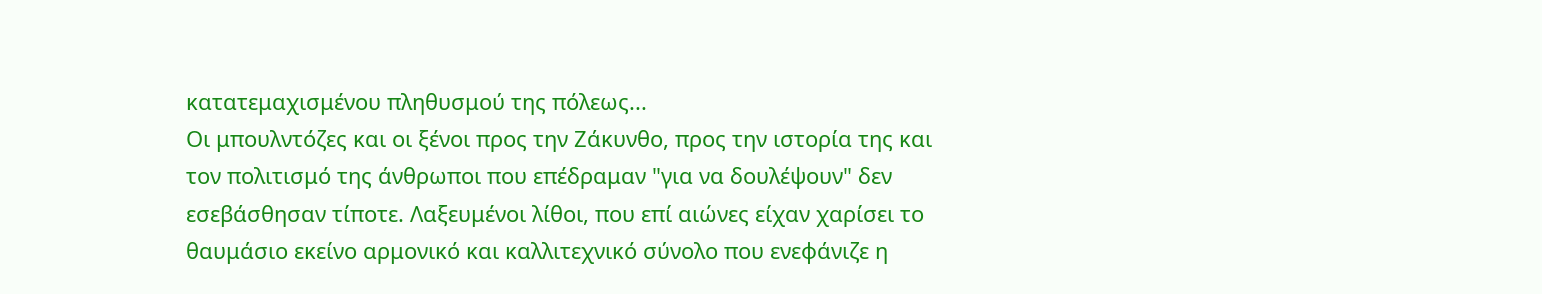κατατεμαχισμένου πληθυσμού της πόλεως...
Οι μπουλντόζες και οι ξένοι προς την Ζάκυνθο, προς την ιστορία της και τον πολιτισμό της άνθρωποι που επέδραμαν "για να δουλέψουν" δεν εσεβάσθησαν τίποτε. Λαξευμένοι λίθοι, που επί αιώνες είχαν χαρίσει το θαυμάσιο εκείνο αρμονικό και καλλιτεχνικό σύνολο που ενεφάνιζε η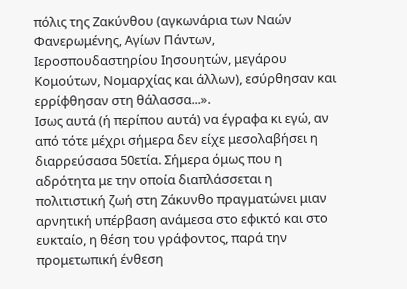πόλις της Ζακύνθου (αγκωνάρια των Ναών Φανερωμένης, Αγίων Πάντων, Ιεροσπουδαστηρίου Ιησουητών, μεγάρου Κομούτων, Νομαρχίας και άλλων), εσύρθησαν και ερρίφθησαν στη θάλασσα...».
Ισως αυτά (ή περίπου αυτά) να έγραφα κι εγώ, αν από τότε μέχρι σήμερα δεν είχε μεσολαβήσει η διαρρεύσασα 50ετία. Σήμερα όμως που η αδρότητα με την οποία διαπλάσσεται η πολιτιστική ζωή στη Ζάκυνθο πραγματώνει μιαν αρνητική υπέρβαση ανάμεσα στο εφικτό και στο ευκταίο, η θέση του γράφοντος, παρά την προμετωπική ένθεση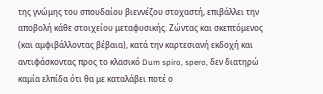της γνώμης του σπουδαίου βιεννέζου στοχαστή, επιβάλλει την αποβολή κάθε στοιχείου μεταφυσικής. Ζώντας και σκεπτόμενος (και αμφιβάλλοντας βέβαια), κατά την καρτεσιανή εκδοχή και αντιφάσκοντας προς το κλασικό Dum spiro, spero, δεν διατηρώ καμία ελπίδα ότι θα με καταλάβει ποτέ ο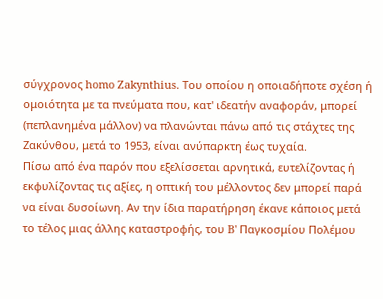σύγχρονος homo Zakynthius. Του οποίου η οποιαδήποτε σχέση ή ομοιότητα με τα πνεύματα που, κατ' ιδεατήν αναφοράν, μπορεί (πεπλανημένα μάλλον) να πλανώνται πάνω από τις στάχτες της Ζακύνθου, μετά το 1953, είναι ανύπαρκτη έως τυχαία.
Πίσω από ένα παρόν που εξελίσσεται αρνητικά, ευτελίζοντας ή εκφυλίζοντας τις αξίες, η οπτική του μέλλοντος δεν μπορεί παρά να είναι δυσοίωνη. Αν την ίδια παρατήρηση έκανε κάποιος μετά το τέλος μιας άλλης καταστροφής, του B' Παγκοσμίου Πολέμου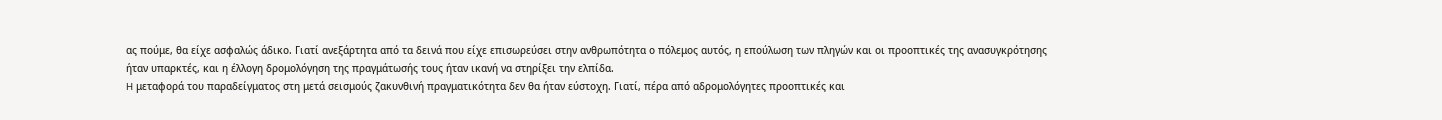ας πούμε, θα είχε ασφαλώς άδικο. Γιατί ανεξάρτητα από τα δεινά που είχε επισωρεύσει στην ανθρωπότητα ο πόλεμος αυτός, η επούλωση των πληγών και οι προοπτικές της ανασυγκρότησης ήταν υπαρκτές, και η έλλογη δρομολόγηση της πραγμάτωσής τους ήταν ικανή να στηρίξει την ελπίδα.
H μεταφορά του παραδείγματος στη μετά σεισμούς ζακυνθινή πραγματικότητα δεν θα ήταν εύστοχη. Γιατί, πέρα από αδρομολόγητες προοπτικές και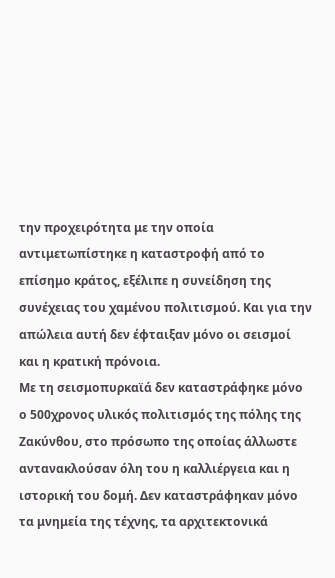την προχειρότητα με την οποία αντιμετωπίστηκε η καταστροφή από το επίσημο κράτος, εξέλιπε η συνείδηση της συνέχειας του χαμένου πολιτισμού. Και για την απώλεια αυτή δεν έφταιξαν μόνο οι σεισμοί και η κρατική πρόνοια.
Με τη σεισμοπυρκαϊά δεν καταστράφηκε μόνο ο 500χρονος υλικός πολιτισμός της πόλης της Ζακύνθου, στο πρόσωπο της οποίας άλλωστε αντανακλούσαν όλη του η καλλιέργεια και η ιστορική του δομή. Δεν καταστράφηκαν μόνο τα μνημεία της τέχνης, τα αρχιτεκτονικά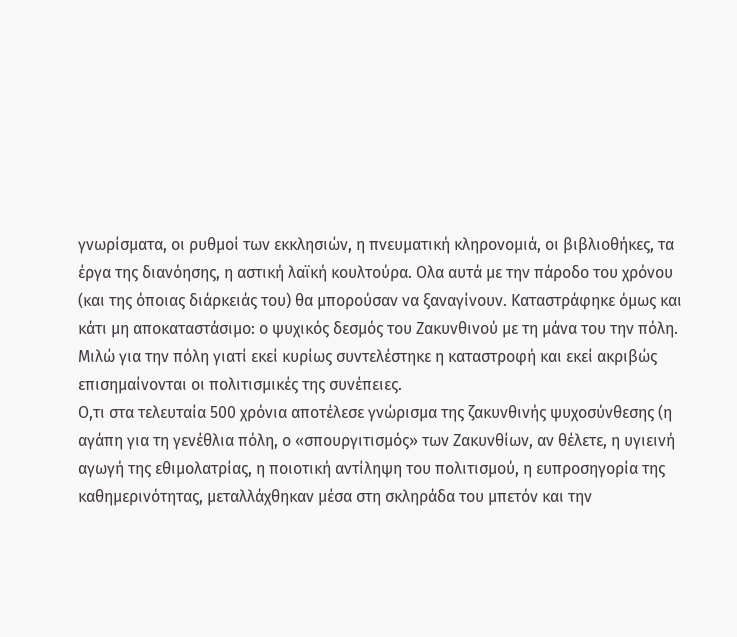γνωρίσματα, οι ρυθμοί των εκκλησιών, η πνευματική κληρονομιά, οι βιβλιοθήκες, τα έργα της διανόησης, η αστική λαϊκή κουλτούρα. Ολα αυτά με την πάροδο του χρόνου (και της όποιας διάρκειάς του) θα μπορούσαν να ξαναγίνουν. Καταστράφηκε όμως και κάτι μη αποκαταστάσιμο: ο ψυχικός δεσμός του Ζακυνθινού με τη μάνα του την πόλη. Μιλώ για την πόλη γιατί εκεί κυρίως συντελέστηκε η καταστροφή και εκεί ακριβώς επισημαίνονται οι πολιτισμικές της συνέπειες.
Ο,τι στα τελευταία 500 χρόνια αποτέλεσε γνώρισμα της ζακυνθινής ψυχοσύνθεσης (η αγάπη για τη γενέθλια πόλη, ο «σπουργιτισμός» των Ζακυνθίων, αν θέλετε, η υγιεινή αγωγή της εθιμολατρίας, η ποιοτική αντίληψη του πολιτισμού, η ευπροσηγορία της καθημερινότητας, μεταλλάχθηκαν μέσα στη σκληράδα του μπετόν και την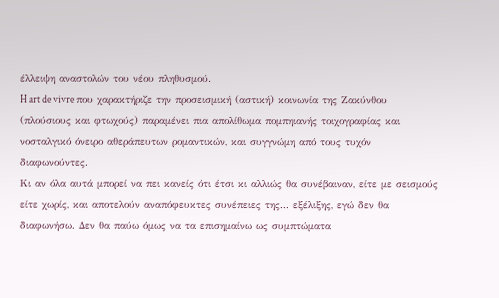έλλειψη αναστολών του νέου πληθυσμού.
H art de vivre που χαρακτήριζε την προσεισμική (αστική) κοινωνία της Ζακύνθου (πλούσιους και φτωχούς) παραμένει πια απολίθωμα πομπηιανής τοιχογραφίας και νοσταλγικό όνειρο αθεράπευτων ρομαντικών, και συγγνώμη από τους τυχόν διαφωνούντες.
Κι αν όλα αυτά μπορεί να πει κανείς ότι έτσι κι αλλιώς θα συνέβαιναν, είτε με σεισμούς είτε χωρίς, και αποτελούν αναπόφευκτες συνέπειες της... εξέλιξης, εγώ δεν θα διαφωνήσω. Δεν θα παύω όμως να τα επισημαίνω ως συμπτώματα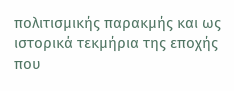πολιτισμικής παρακμής και ως ιστορικά τεκμήρια της εποχής που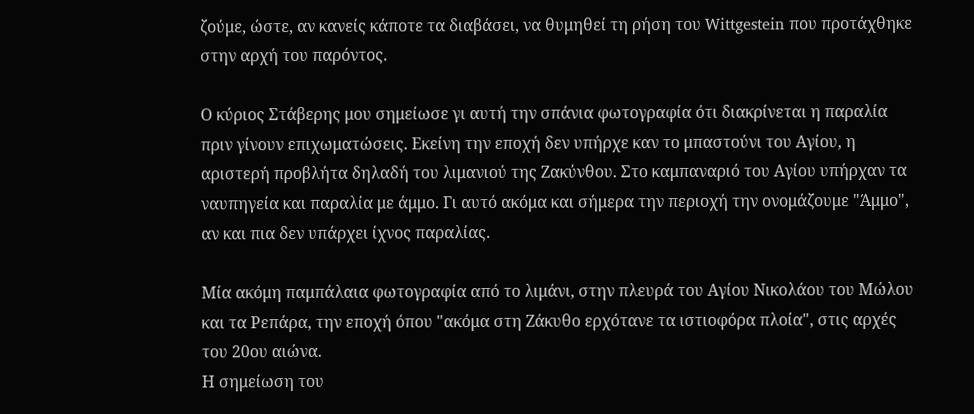ζούμε, ώστε, αν κανείς κάποτε τα διαβάσει, να θυμηθεί τη ρήση του Wittgestein που προτάχθηκε στην αρχή του παρόντος.

Ο κύριος Στάβερης μου σημείωσε γι αυτή την σπάνια φωτογραφία ότι διακρίνεται η παραλία πριν γίνουν επιχωματώσεις. Εκείνη την εποχή δεν υπήρχε καν το μπαστούνι του Αγίου, η αριστερή προβλήτα δηλαδή του λιμανιού της Ζακύνθου. Στο καμπαναριό του Αγίου υπήρχαν τα ναυπηγεία και παραλία με άμμο. Γι αυτό ακόμα και σήμερα την περιοχή την ονομάζουμε "Άμμο", αν και πια δεν υπάρχει ίχνος παραλίας.

Μία ακόμη παμπάλαια φωτογραφία από το λιμάνι, στην πλευρά του Αγίου Νικολάου του Μώλου και τα Ρεπάρα, την εποχή όπου "ακόμα στη Ζάκυθο ερχότανε τα ιστιοφόρα πλοία", στις αρχές του 20ου αιώνα.
Η σημείωση του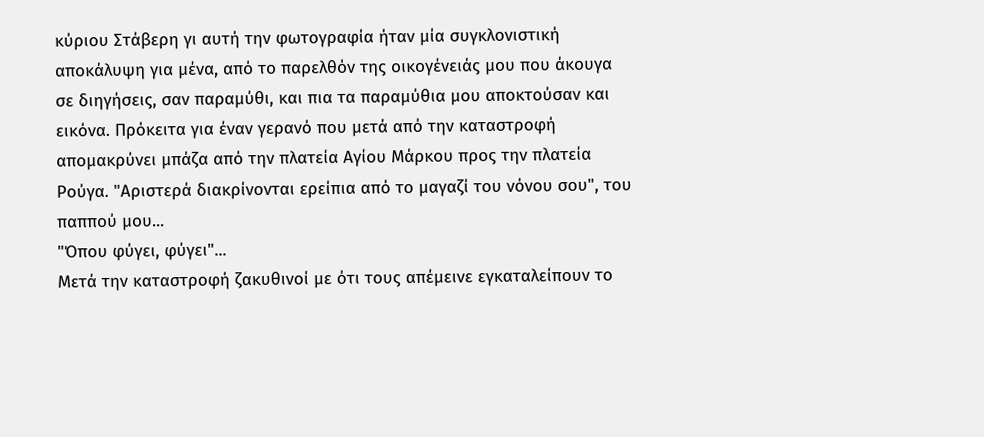κύριου Στάβερη γι αυτή την φωτογραφία ήταν μία συγκλονιστική αποκάλυψη για μένα, από το παρελθόν της οικογένειάς μου που άκουγα σε διηγήσεις, σαν παραμύθι, και πια τα παραμύθια μου αποκτούσαν και εικόνα. Πρόκειτα για έναν γερανό που μετά από την καταστροφή απομακρύνει μπάζα από την πλατεία Αγίου Μάρκου προς την πλατεία Ρούγα. "Αριστερά διακρίνονται ερείπια από το μαγαζί του νόνου σου", του παππού μου...
"Όπου φύγει, φύγει"...
Μετά την καταστροφή ζακυθινοί με ότι τους απέμεινε εγκαταλείπουν το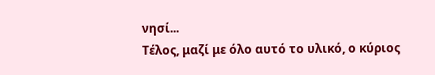νησί...
Τέλος, μαζί με όλο αυτό το υλικό, ο κύριος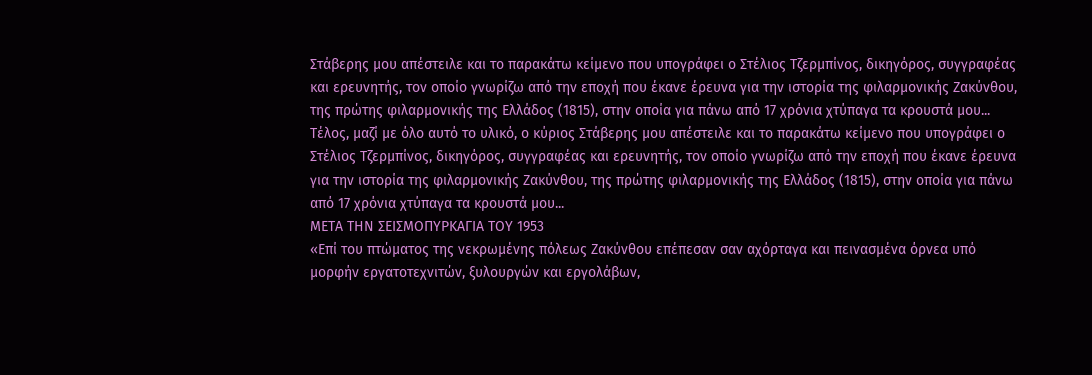Στάβερης μου απέστειλε και το παρακάτω κείμενο που υπογράφει ο Στέλιος Τζερμπίνος, δικηγόρος, συγγραφέας και ερευνητής, τον οποίο γνωρίζω από την εποχή που έκανε έρευνα για την ιστορία της φιλαρμονικής Ζακύνθου, της πρώτης φιλαρμονικής της Ελλάδος (1815), στην οποία για πάνω από 17 χρόνια χτύπαγα τα κρουστά μου...
Τέλος, μαζί με όλο αυτό το υλικό, ο κύριος Στάβερης μου απέστειλε και το παρακάτω κείμενο που υπογράφει ο Στέλιος Τζερμπίνος, δικηγόρος, συγγραφέας και ερευνητής, τον οποίο γνωρίζω από την εποχή που έκανε έρευνα για την ιστορία της φιλαρμονικής Ζακύνθου, της πρώτης φιλαρμονικής της Ελλάδος (1815), στην οποία για πάνω από 17 χρόνια χτύπαγα τα κρουστά μου...
ΜΕΤΑ ΤΗΝ ΣΕΙΣΜΟΠΥΡΚΑΓΙΑ ΤΟΥ 1953
«Επί του πτώματος της νεκρωμένης πόλεως Ζακύνθου επέπεσαν σαν αχόρταγα και πεινασμένα όρνεα υπό μορφήν εργατοτεχνιτών, ξυλουργών και εργολάβων,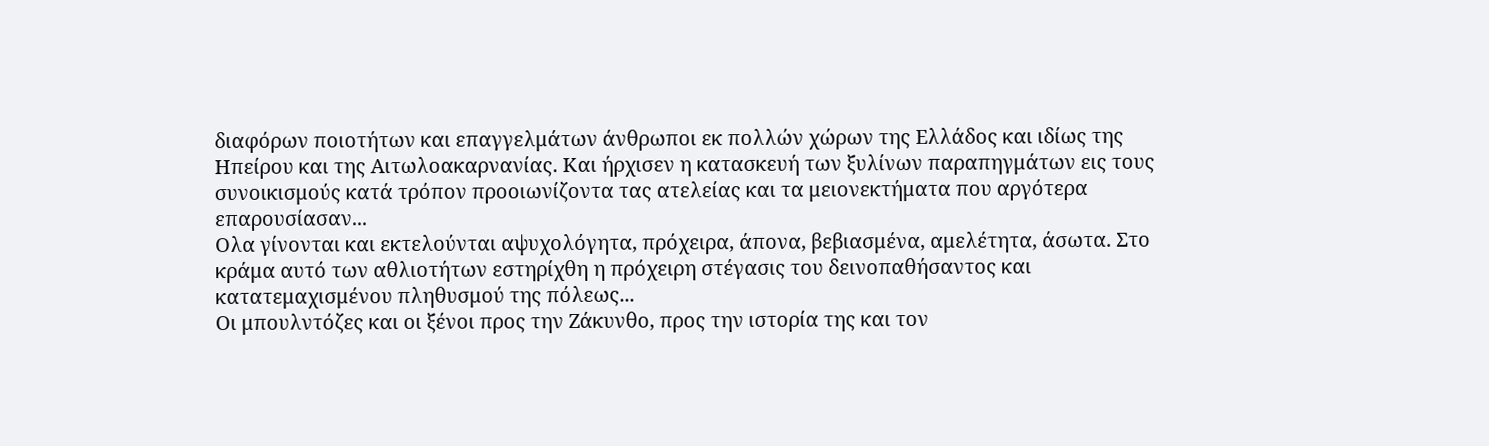διαφόρων ποιοτήτων και επαγγελμάτων άνθρωποι εκ πολλών χώρων της Ελλάδος και ιδίως της Ηπείρου και της Αιτωλοακαρνανίας. Και ήρχισεν η κατασκευή των ξυλίνων παραπηγμάτων εις τους συνοικισμούς κατά τρόπον προοιωνίζοντα τας ατελείας και τα μειονεκτήματα που αργότερα επαρουσίασαν...
Ολα γίνονται και εκτελούνται αψυχολόγητα, πρόχειρα, άπονα, βεβιασμένα, αμελέτητα, άσωτα. Στο κράμα αυτό των αθλιοτήτων εστηρίχθη η πρόχειρη στέγασις του δεινοπαθήσαντος και κατατεμαχισμένου πληθυσμού της πόλεως...
Οι μπουλντόζες και οι ξένοι προς την Ζάκυνθο, προς την ιστορία της και τον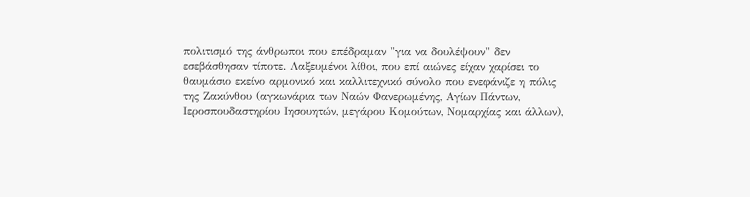πολιτισμό της άνθρωποι που επέδραμαν "για να δουλέψουν" δεν εσεβάσθησαν τίποτε. Λαξευμένοι λίθοι, που επί αιώνες είχαν χαρίσει το θαυμάσιο εκείνο αρμονικό και καλλιτεχνικό σύνολο που ενεφάνιζε η πόλις της Ζακύνθου (αγκωνάρια των Ναών Φανερωμένης, Αγίων Πάντων, Ιεροσπουδαστηρίου Ιησουητών, μεγάρου Κομούτων, Νομαρχίας και άλλων),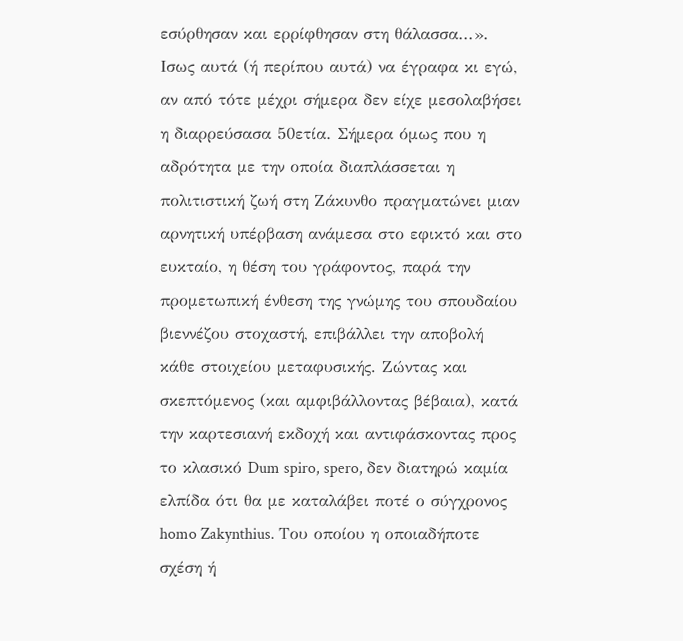εσύρθησαν και ερρίφθησαν στη θάλασσα...».
Ισως αυτά (ή περίπου αυτά) να έγραφα κι εγώ, αν από τότε μέχρι σήμερα δεν είχε μεσολαβήσει η διαρρεύσασα 50ετία. Σήμερα όμως που η αδρότητα με την οποία διαπλάσσεται η πολιτιστική ζωή στη Ζάκυνθο πραγματώνει μιαν αρνητική υπέρβαση ανάμεσα στο εφικτό και στο ευκταίο, η θέση του γράφοντος, παρά την προμετωπική ένθεση της γνώμης του σπουδαίου βιεννέζου στοχαστή, επιβάλλει την αποβολή κάθε στοιχείου μεταφυσικής. Ζώντας και σκεπτόμενος (και αμφιβάλλοντας βέβαια), κατά την καρτεσιανή εκδοχή και αντιφάσκοντας προς το κλασικό Dum spiro, spero, δεν διατηρώ καμία ελπίδα ότι θα με καταλάβει ποτέ ο σύγχρονος homo Zakynthius. Του οποίου η οποιαδήποτε σχέση ή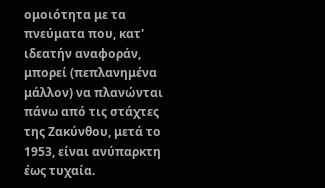ομοιότητα με τα πνεύματα που, κατ' ιδεατήν αναφοράν, μπορεί (πεπλανημένα μάλλον) να πλανώνται πάνω από τις στάχτες της Ζακύνθου, μετά το 1953, είναι ανύπαρκτη έως τυχαία.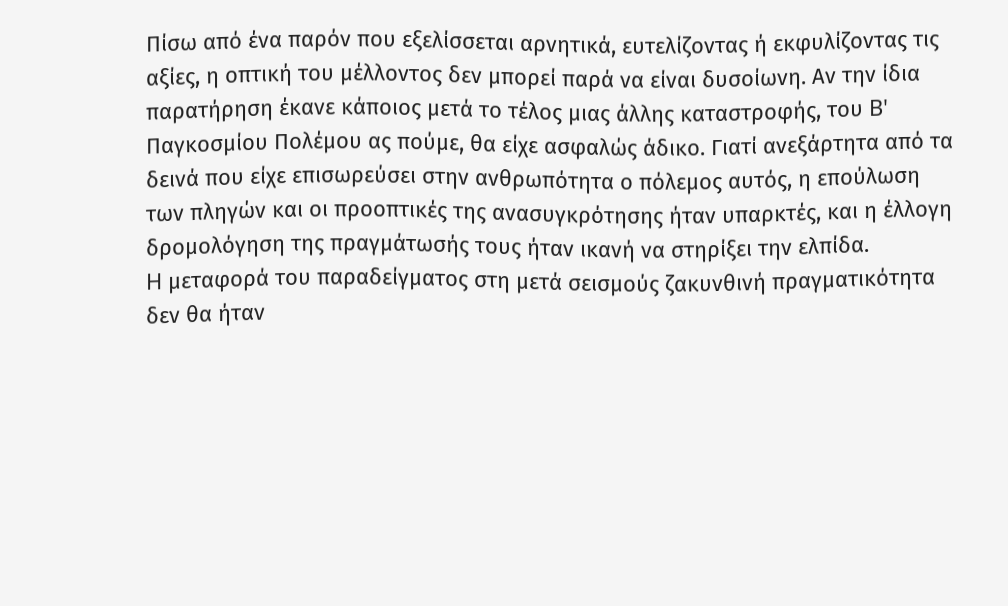Πίσω από ένα παρόν που εξελίσσεται αρνητικά, ευτελίζοντας ή εκφυλίζοντας τις αξίες, η οπτική του μέλλοντος δεν μπορεί παρά να είναι δυσοίωνη. Αν την ίδια παρατήρηση έκανε κάποιος μετά το τέλος μιας άλλης καταστροφής, του B' Παγκοσμίου Πολέμου ας πούμε, θα είχε ασφαλώς άδικο. Γιατί ανεξάρτητα από τα δεινά που είχε επισωρεύσει στην ανθρωπότητα ο πόλεμος αυτός, η επούλωση των πληγών και οι προοπτικές της ανασυγκρότησης ήταν υπαρκτές, και η έλλογη δρομολόγηση της πραγμάτωσής τους ήταν ικανή να στηρίξει την ελπίδα.
H μεταφορά του παραδείγματος στη μετά σεισμούς ζακυνθινή πραγματικότητα δεν θα ήταν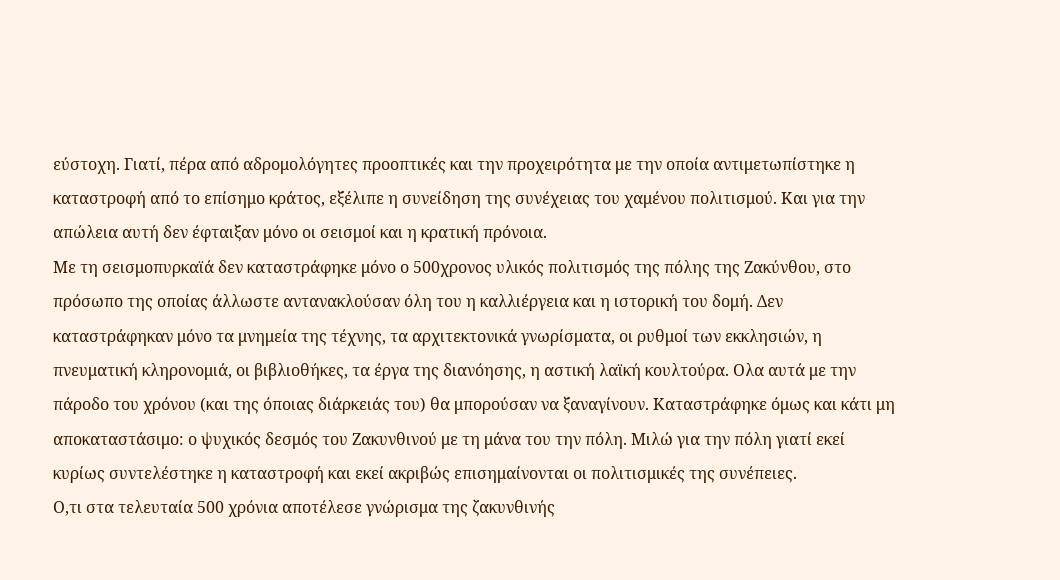εύστοχη. Γιατί, πέρα από αδρομολόγητες προοπτικές και την προχειρότητα με την οποία αντιμετωπίστηκε η καταστροφή από το επίσημο κράτος, εξέλιπε η συνείδηση της συνέχειας του χαμένου πολιτισμού. Και για την απώλεια αυτή δεν έφταιξαν μόνο οι σεισμοί και η κρατική πρόνοια.
Με τη σεισμοπυρκαϊά δεν καταστράφηκε μόνο ο 500χρονος υλικός πολιτισμός της πόλης της Ζακύνθου, στο πρόσωπο της οποίας άλλωστε αντανακλούσαν όλη του η καλλιέργεια και η ιστορική του δομή. Δεν καταστράφηκαν μόνο τα μνημεία της τέχνης, τα αρχιτεκτονικά γνωρίσματα, οι ρυθμοί των εκκλησιών, η πνευματική κληρονομιά, οι βιβλιοθήκες, τα έργα της διανόησης, η αστική λαϊκή κουλτούρα. Ολα αυτά με την πάροδο του χρόνου (και της όποιας διάρκειάς του) θα μπορούσαν να ξαναγίνουν. Καταστράφηκε όμως και κάτι μη αποκαταστάσιμο: ο ψυχικός δεσμός του Ζακυνθινού με τη μάνα του την πόλη. Μιλώ για την πόλη γιατί εκεί κυρίως συντελέστηκε η καταστροφή και εκεί ακριβώς επισημαίνονται οι πολιτισμικές της συνέπειες.
Ο,τι στα τελευταία 500 χρόνια αποτέλεσε γνώρισμα της ζακυνθινής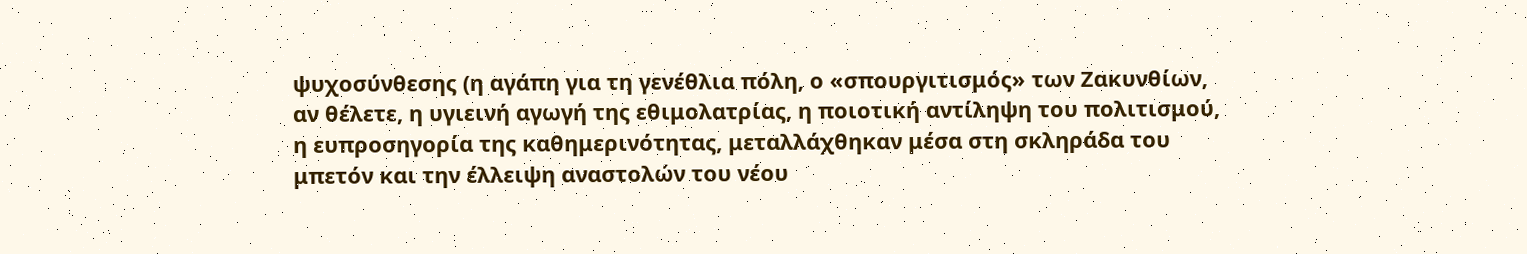ψυχοσύνθεσης (η αγάπη για τη γενέθλια πόλη, ο «σπουργιτισμός» των Ζακυνθίων, αν θέλετε, η υγιεινή αγωγή της εθιμολατρίας, η ποιοτική αντίληψη του πολιτισμού, η ευπροσηγορία της καθημερινότητας, μεταλλάχθηκαν μέσα στη σκληράδα του μπετόν και την έλλειψη αναστολών του νέου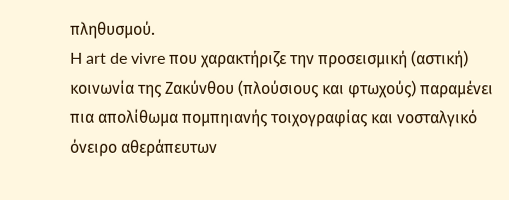πληθυσμού.
H art de vivre που χαρακτήριζε την προσεισμική (αστική) κοινωνία της Ζακύνθου (πλούσιους και φτωχούς) παραμένει πια απολίθωμα πομπηιανής τοιχογραφίας και νοσταλγικό όνειρο αθεράπευτων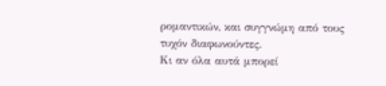ρομαντικών, και συγγνώμη από τους τυχόν διαφωνούντες.
Κι αν όλα αυτά μπορεί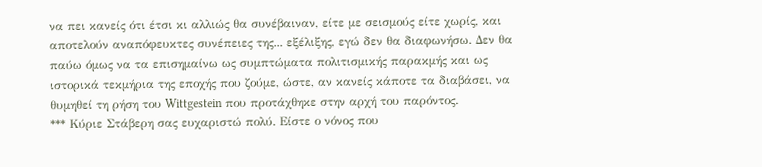να πει κανείς ότι έτσι κι αλλιώς θα συνέβαιναν, είτε με σεισμούς είτε χωρίς, και αποτελούν αναπόφευκτες συνέπειες της... εξέλιξης, εγώ δεν θα διαφωνήσω. Δεν θα παύω όμως να τα επισημαίνω ως συμπτώματα πολιτισμικής παρακμής και ως ιστορικά τεκμήρια της εποχής που ζούμε, ώστε, αν κανείς κάποτε τα διαβάσει, να θυμηθεί τη ρήση του Wittgestein που προτάχθηκε στην αρχή του παρόντος.
*** Κύριε Στάβερη σας ευχαριστώ πολύ. Είστε ο νόνος που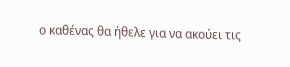ο καθένας θα ήθελε για να ακούει τις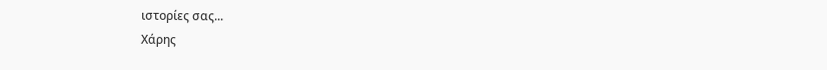ιστορίες σας...
Χάρης